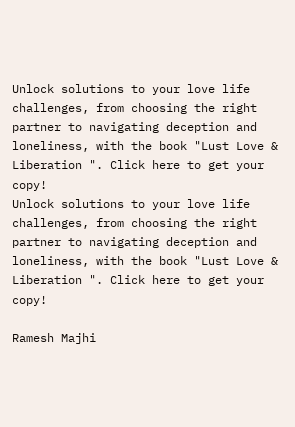Unlock solutions to your love life challenges, from choosing the right partner to navigating deception and loneliness, with the book "Lust Love & Liberation ". Click here to get your copy!
Unlock solutions to your love life challenges, from choosing the right partner to navigating deception and loneliness, with the book "Lust Love & Liberation ". Click here to get your copy!

Ramesh Majhi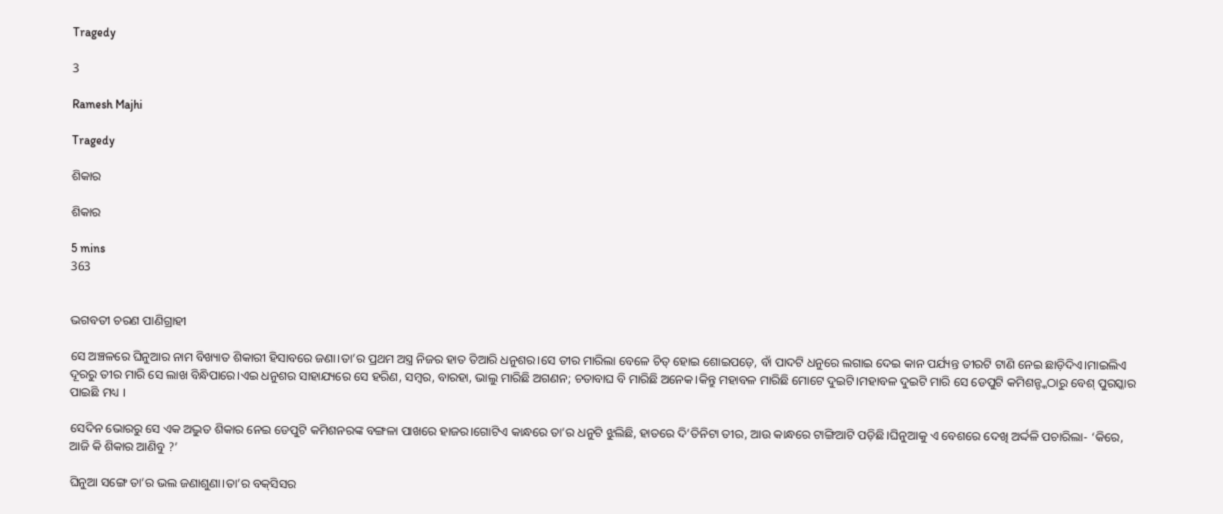Tragedy

3

Ramesh Majhi

Tragedy

ଶିକାର

ଶିକାର

5 mins
363


ଭଗବତୀ ଚରଣ ପାଣିଗ୍ରାହୀ

ସେ ଅଞ୍ଚଳରେ ଘିନୁଆର ନାମ ବିଖ୍ୟାତ ଶିକାରୀ ହିସାବରେ ଜଣା।ତା’ର ପ୍ରଥମ ଅସ୍ତ୍ର ନିଜର ହାତ ତିଆରି ଧନୁଶର।ସେ ତୀର ମାରିଲା ବେଳେ ଚିତ୍‌ ହୋଇ ଶୋଇପଡ଼େ, ବାଁ ପାଦଟି ଧନୁରେ ଲଗାଇ ଦେଇ କାନ ପର୍ଯ୍ୟନ୍ତ ତୀରଟି ଟାଣି ନେଇ ଛାଡ଼ିଦିଏ।ମାଇଲିଏ ଦୂରରୁ ତୀର ମାରି ସେ ଲାଖ ବିନ୍ଧିପାରେ।ଏଇ ଧନୁଶର ସାହାଯ୍ୟରେ ସେ ହରିଣ, ସମ୍ବର, ବାରହା, ଭାଲୁ ମାରିଛି ଅଗଣନ; ଚତାବାଘ ବି ମାରିଛି ଅନେକ।କିନ୍ତୁ ମହାବଳ ମାରିଛି ମୋଟେ ଦୁଇଟି।ମହାବଳ ଦୁଇଟି ମାରି ସେ ଡେପୁଟି କମିଶନ୍ଙ୍କଠାରୁ ବେଶ୍‌ ପୁରସ୍କାର ପାଇଛି ମଧ୍ୟ ।

ସେଦିନ ଭୋରରୁ ସେ ଏକ ଅଦ୍ଭୁତ ଶିକାର ନେଇ ଡେପୁଟି କମିଶନରଙ୍କ ବଙ୍ଗଳା ପାଖରେ ହାଜର।ଗୋଟିଏ କାନ୍ଧରେ ତା’ର ଧନୁଟି ଝୁଲିଛି, ହାତରେ ଦି’ତିନିଟା ତୀର, ଆଉ କାନ୍ଧରେ ଟାଙ୍ଗିଆଟି ପଡ଼ିଛି।ଘିନୁଆକୁ ଏ ବେଶରେ ଦେଖି ଅର୍ଦ୍ଦଳି ପଚାରିଲା- ‘କିରେ, ଆଜି କି ଶିକାର ଆଣିବୁ ?’

ଘିନୁଆ ସଙ୍ଗେ ତା’ର ଭଲ ଜଣାଶୁଣା।ତା’ର ବକ୍‌ସିସର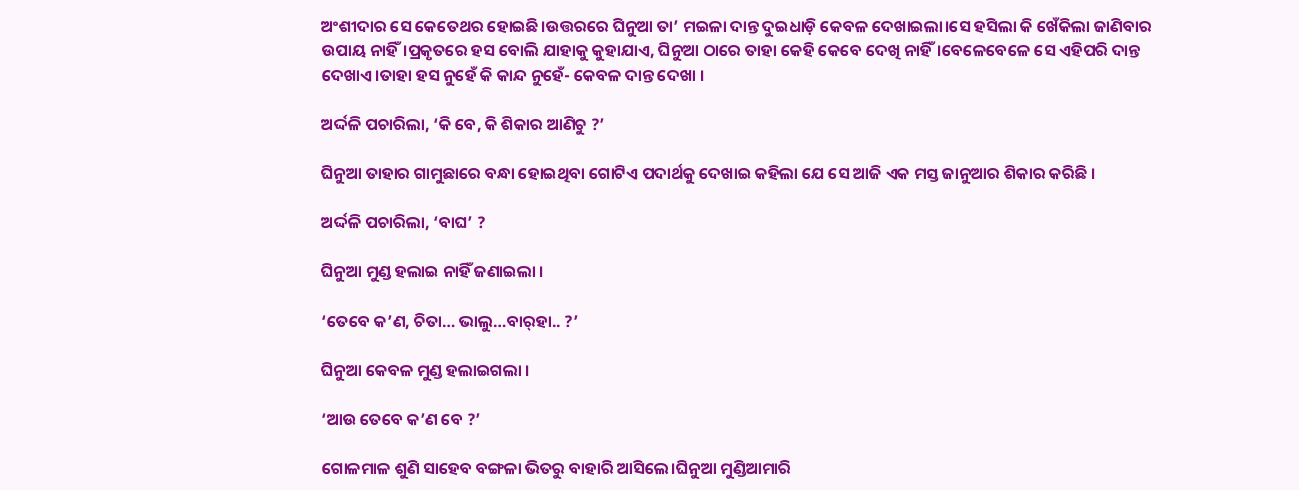ଅଂଶୀଦାର ସେ କେତେଥର ହୋଇଛି।ଉତ୍ତରରେ ଘିନୁଆ ତା’ ମଇଳା ଦାନ୍ତ ଦୁଇଧାଡ଼ି କେବଳ ଦେଖାଇଲା।ସେ ହସିଲା କି ଖେଁକିଲା ଜାଣିବାର ଉପାୟ ନାହିଁ।ପ୍ରକୃତରେ ହସ ବୋଲି ଯାହାକୁ କୁହାଯାଏ, ଘିନୁଆ ଠାରେ ତାହା କେହି କେବେ ଦେଖି ନାହିଁ।ବେଳେବେଳେ ସେ ଏହିପରି ଦାନ୍ତ ଦେଖାଏ।ତାହା ହସ ନୁହେଁ କି କାନ୍ଦ ନୁହେଁ- କେବଳ ଦାନ୍ତ ଦେଖା ।

ଅର୍ଦ୍ଦଳି ପଚାରିଲା, ‘କି ବେ, କି ଶିକାର ଆଣିଚୁ ?’

ଘିନୁଆ ତାହାର ଗାମୁଛାରେ ବନ୍ଧା ହୋଇଥିବା ଗୋଟିଏ ପଦାର୍ଥକୁ ଦେଖାଇ କହିଲା ଯେ ସେ ଆଜି ଏକ ମସ୍ତ ଜାନୁଆର ଶିକାର କରିଛି ।

ଅର୍ଦ୍ଦଳି ପଚାରିଲା, ‘ବାଘ’ ?

ଘିନୁଆ ମୁଣ୍ଡ ହଲାଇ ନାହିଁ ଜଣାଇଲା ।

‘ତେବେ କ’ଣ, ଚିତା… ଭାଲୁ…ବାର୍‌ହା.. ?’

ଘିନୁଆ କେବଳ ମୁଣ୍ଡ ହଲାଇଗଲା ।

‘ଆଉ ତେବେ କ’ଣ ବେ ?’

ଗୋଳମାଳ ଶୁଣି ସାହେବ ବଙ୍ଗଳା ଭିତରୁ ବାହାରି ଆସିଲେ।ଘିନୁଆ ମୁଣ୍ଡିଆମାରି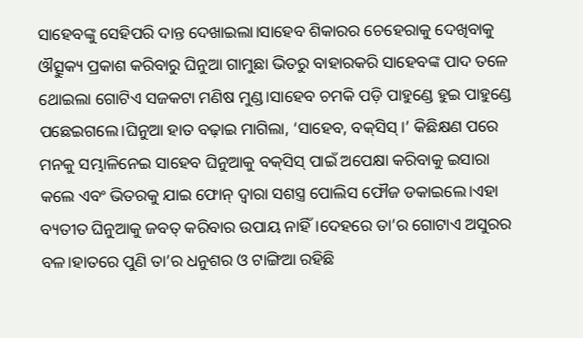ସାହେବଙ୍କୁ ସେହିପରି ଦାନ୍ତ ଦେଖାଇଲା।ସାହେବ ଶିକାରର ଚେହେରାକୁ ଦେଖିବାକୁ ଔତ୍ସୁକ୍ୟ ପ୍ରକାଶ କରିବାରୁ ଘିନୁଆ ଗାମୁଛା ଭିତରୁ ବାହାରକରି ସାହେବଙ୍କ ପାଦ ତଳେ ଥୋଇଲା ଗୋଟିଏ ସଜକଟା ମଣିଷ ମୁଣ୍ଡ।ସାହେବ ଚମକି ପଡ଼ି ପାହୁଣ୍ଡେ ହୁଇ ପାହୁଣ୍ଡେ ପଛେଇଗଲେ।ଘିନୁଆ ହାତ ବଢ଼ାଇ ମାଗିଲା, ‘ସାହେବ, ବକ୍‌ସିସ୍‌ ।’ କିଛିକ୍ଷଣ ପରେ ମନକୁ ସମ୍ଭାଳିନେଇ ସାହେବ ଘିନୁଆକୁ ବକ୍‌ସିସ୍‌ ପାଇଁ ଅପେକ୍ଷା କରିବାକୁ ଇସାରା କଲେ ଏବଂ ଭିତରକୁ ଯାଇ ଫୋନ୍‌ ଦ୍ବାରା ସଶସ୍ତ୍ର ପୋଲିସ ଫୌଜ ଡକାଇଲେ।ଏହା ବ୍ୟତୀତ ଘିନୁଆକୁ ଜବତ୍‌ କରିବାର ଉପାୟ ନାହିଁ।ଦେହରେ ତା’ର ଗୋଟାଏ ଅସୁରର ବଳ।ହାତରେ ପୁଣି ତା’ର ଧନୁଶର ଓ ଟାଙ୍ଗିଆ ରହିଛି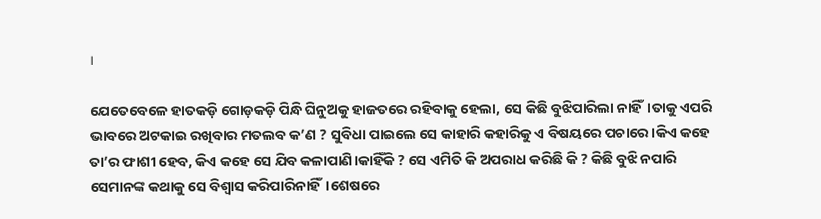।

ଯେତେବେଳେ ହାତକଡ଼ି ଗୋଡ଼କଡ଼ି ପିନ୍ଧି ଘିନୁଅକୁ ହାଜତରେ ରହିବାକୁ ହେଲା, ସେ କିଛି ବୁଝିପାରିଲା ନାହିଁ।ତାକୁ ଏପରି ଭାବରେ ଅଟକାଇ ରଖିବାର ମତଲବ କ’ଣ ? ସୁବିଧା ପାଇଲେ ସେ କାହାରି କହାରିକୁ ଏ ବିଷୟରେ ପଚାରେ।କିଏ କହେ ତା’ର ଫାଶୀ ହେବ, କିଏ କହେ ସେ ଯିବ କଳାପାଣି।କାହିଁକି ? ସେ ଏମିତି କି ଅପରାଧ କରିଛି କି ? କିଛି ବୁଝି ନପାରି ସେମାନଙ୍କ କଥାକୁ ସେ ବିଶ୍ବାସ କରିପାରିନାହିଁ।ଶେଷରେ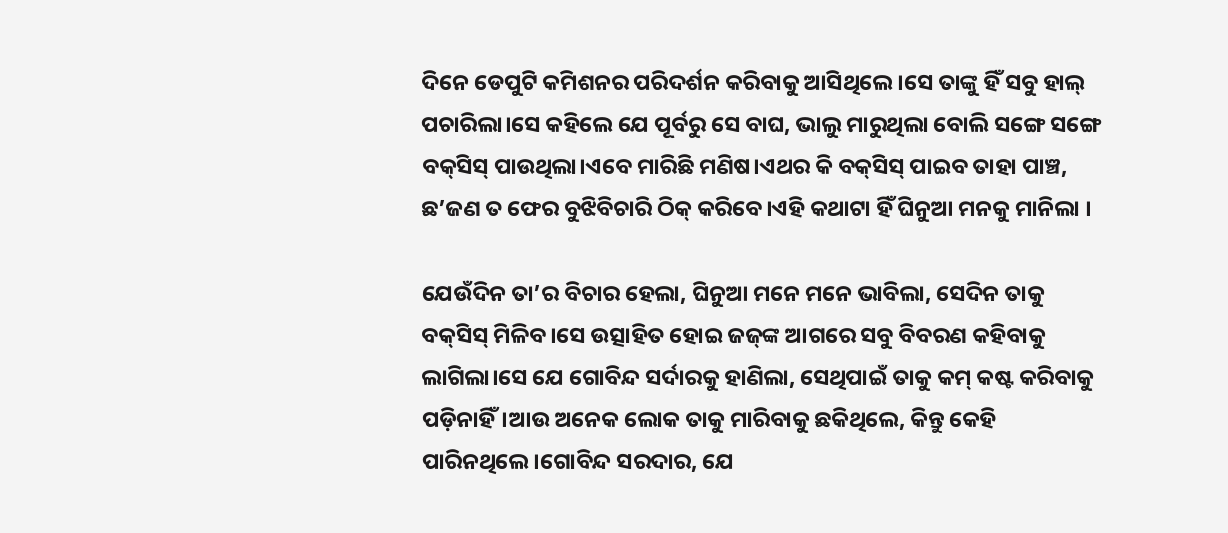ଦିନେ ଡେପୁଟି କମିଶନର ପରିଦର୍ଶନ କରିବାକୁ ଆସିଥିଲେ।ସେ ତାଙ୍କୁ ହିଁ ସବୁ ହାଲ୍‌ ପଚାରିଲା।ସେ କହିଲେ ଯେ ପୂର୍ବରୁ ସେ ବାଘ, ଭାଲୁ ମାରୁଥିଲା ବୋଲି ସଙ୍ଗେ ସଙ୍ଗେ ବକ୍‌ସିସ୍‌ ପାଉଥିଲା।ଏବେ ମାରିଛି ମଣିଷ।ଏଥର କି ବକ୍‌ସିସ୍‌ ପାଇବ ତାହା ପାଞ୍ଚ, ଛ’ଜଣ ତ ଫେର ବୁଝିବିଚାରି ଠିକ୍‌ କରିବେ।ଏହି କଥାଟା ହିଁ ଘିନୁଆ ମନକୁ ମାନିଲା ।

ଯେଉଁଦିନ ତା’ର ବିଚାର ହେଲା, ଘିନୁଆ ମନେ ମନେ ଭାବିଲା, ସେଦିନ ତାକୁ ବକ୍‌ସିସ୍‌ ମିଳିବ।ସେ ଉତ୍ସାହିତ ହୋଇ ଜଜ୍‌ଙ୍କ ଆଗରେ ସବୁ ବିବରଣ କହିବାକୁ ଲାଗିଲା।ସେ ଯେ ଗୋବିନ୍ଦ ସର୍ଦାରକୁ ହାଣିଲା, ସେଥିପାଇଁ ତାକୁ କମ୍‌ କଷ୍ଟ କରିବାକୁ ପଡ଼ିନାହିଁ।ଆଉ ଅନେକ ଲୋକ ତାକୁ ମାରିବାକୁ ଛକିଥିଲେ, କିନ୍ତୁ କେହି ପାରିନଥିଲେ।ଗୋବିନ୍ଦ ସରଦାର, ଯେ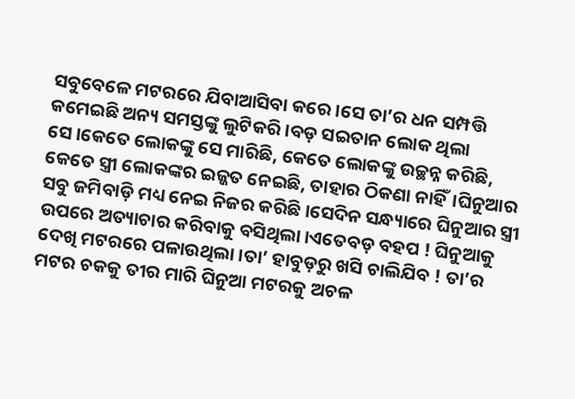ସବୁବେଳେ ମଟରରେ ଯିବାଆସିବା କରେ।ସେ ତା’ର ଧନ ସମ୍ପତ୍ତି କମେଇଛି ଅନ୍ୟ ସମସ୍ତଙ୍କୁ ଲୁଟିକରି।ବଡ଼ ସଇତାନ ଲୋକ ଥିଲା ସେ।କେତେ ଲୋକଙ୍କୁ ସେ ମାରିଛି, କେତେ ଲୋକଙ୍କୁ ଉଚ୍ଛନ୍ନ କରିଛି, କେତେ ସ୍ତ୍ରୀ ଲୋକଙ୍କର ଇଜ୍ଜତ ନେଇଛି, ତାହାର ଠିକଣା ନାହିଁ।ଘିନୁଆର ସବୁ ଜମିବାଡ଼ି ମଧ୍ୟ ନେଇ ନିଜର କରିଛି।ସେଦିନ ସନ୍ଧ୍ୟାରେ ଘିନୁଆର ସ୍ତ୍ରୀ ଉପରେ ଅତ୍ୟାଚାର କରିବାକୁ ବସିଥିଲା।ଏତେବଡ଼ ବହପ ! ଘିନୁଆକୁ ଦେଖି ମଟରରେ ପଳାଉଥିଲା।ତା’ ହାବୁଡ଼ରୁ ଖସି ଚାଲିଯିବ ! ତା’ର ମଟର ଚକକୁ ତୀର ମାରି ଘିନୁଆ ମଟରକୁ ଅଚଳ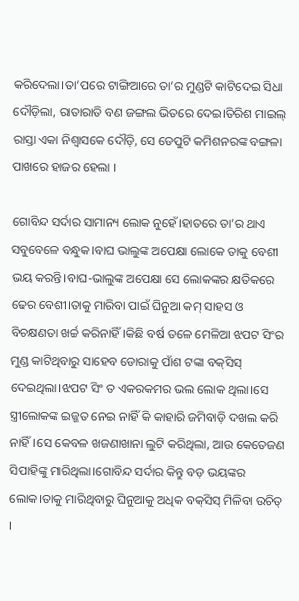କରିଦେଲା।ତା’ପରେ ଟାଙ୍ଗିଆରେ ତା’ର ମୁଣ୍ଡଟି କାଟିଦେଇ ସିଧା ଦୌଡ଼ିଲା, ରାତାରାତି ବଣ ଜଙ୍ଗଲ ଭିତରେ ଦେଇ।ତିରିଶ ମାଇଲ୍‌ ରାସ୍ତା ଏକା ନିଶ୍ବାସକେ ଦୌଡ଼ି, ସେ ଡେପୁଟି କମିଶନରଙ୍କ ବଙ୍ଗଳା ପାଖରେ ହାଜର ହେଲା ।

ଗୋବିନ୍ଦ ସର୍ଦାର ସାମାନ୍ୟ ଲୋକ ନୁହେଁ।ହାତରେ ତା’ର ଥାଏ ସବୁବେଳେ ବନ୍ଧୁକ।ବାଘ ଭାଲୁଙ୍କ ଅପେକ୍ଷା ଲୋକେ ତାକୁ ବେଶୀ ଭୟ କରନ୍ତି।ବାଘ-ଭାଲୁଙ୍କ ଅପେକ୍ଷା ସେ ଲୋକଙ୍କର କ୍ଷତିକରେ ଢେର ବେଶୀ।ତାକୁ ମାରିବା ପାଇଁ ଘିନୁଆ କମ୍‌ ସାହସ ଓ ବିଚକ୍ଷଣତା ଖର୍ଚ୍ଚ କରିନାହିଁ।କିଛି ବର୍ଷ ତଳେ ମେଳିଆ ଝପଟ ସିଂର ମୁଣ୍ଡ କାଟିଥିବାରୁ ସାହେବ ଡୋରାକୁ ପାଁଶ ଟଙ୍କା ବକ୍‌ସିସ୍‌ ଦେଇଥିଲା।ଝପଟ ସିଂ ତ ଏକରକମର ଭଲ ଲୋକ ଥିଲା।ସେ ସ୍ତ୍ରୀଲୋକଙ୍କ ଇଜ୍ଜତ ନେଇ ନାହିଁ କି କାହାରି ଜମିବାଡ଼ି ଦଖଲ କରି ନାହିଁ।ସେ କେବଳ ଖଜଣାଖାନା ଲୁଟି କରିଥିଲା, ଆଉ କେତେଜଣ ସିପାହିଙ୍କୁ ମାରିଥିଲା।ଗୋବିନ୍ଦ ସର୍ଦାର କିନ୍ତୁ ବଡ଼ ଭୟଙ୍କର ଲୋକ।ତାକୁ ମାରିଥିବାରୁ ଘିନୁଆକୁ ଅଧିକ ବକ୍‌ସିସ୍‌ ମିଳିବା ଉଚିତ୍‌ ।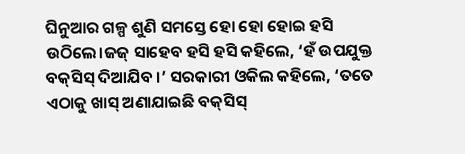ଘିନୁଆର ଗଳ୍ପ ଶୁଣି ସମସ୍ତେ ହୋ ହୋ ହୋଇ ହସି ଉଠିଲେ।ଜଜ୍‌ ସାହେବ ହସି ହସି କହିଲେ, ‘ହଁ ଉପଯୁକ୍ତ ବକ୍‌ସିସ୍‌ ଦିଆଯିବ ।’ ସରକାରୀ ଓକିଲ କହିଲେ, ‘ତତେ ଏଠାକୁ ଖାସ୍ ଅଣାଯାଇଛି ବକ୍‌ସିସ୍‌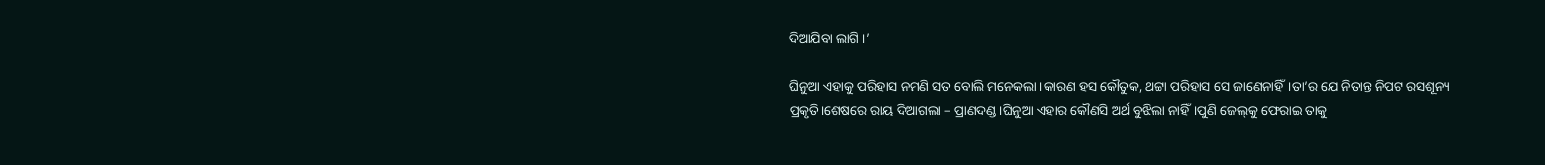ଦିଆଯିବା ଲାଗି ।’

ଘିନୁଆ ଏହାକୁ ପରିହାସ ନମଣି ସତ ବୋଲି ମନେକଲା।କାରଣ ହସ କୌତୁକ, ଥଟ୍ଟା ପରିହାସ ସେ ଜାଣେନାହିଁ।ତା’ର ଯେ ନିତାନ୍ତ ନିପଟ ରସଶୂନ୍ୟ ପ୍ରକୃତି।ଶେଷରେ ରାୟ ଦିଆଗଲା – ପ୍ରାଣଦଣ୍ଡ।ଘିନୁଆ ଏହାର କୌଣସି ଅର୍ଥ ବୁଝିଲା ନାହିଁ।ପୁଣି ଜେଲ୍‌କୁ ଫେରାଇ ତାକୁ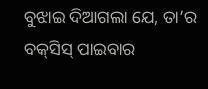ବୁଝାଇ ଦିଆଗଲା ଯେ, ତା’ର ବକ୍‌ସିସ୍‌ ପାଇବାର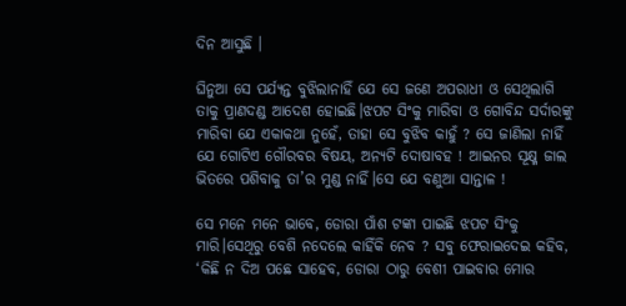ଦିନ ଆସୁଛି ।

ଘିନୁଆ ସେ ପର୍ଯ୍ୟନ୍ତ ବୁଝିଲାନାହିଁ ଯେ ସେ ଜଣେ ଅପରାଧୀ ଓ ସେଥିଲାଗି ତାକୁ ପ୍ରାଣଦଣ୍ଡ ଆଦେଶ ହୋଇଛି।ଝପଟ ସିଂକୁ ମାରିବା ଓ ଗୋବିନ୍ଦ ସର୍ଦାରଙ୍କୁ ମାରିବା ଯେ ଏକାକଥା ନୁହେଁ, ତାହା ସେ ବୁଝିବ କାହୁଁ ? ସେ ଜାଣିଲା ନାହିଁ ଯେ ଗୋଟିଏ ଗୌରବର ବିଷୟ, ଅନ୍ୟଟି ଦୋଷାବହ ! ଆଇନର ସୂକ୍ଷ୍ମ ଜାଲ ଭିତରେ ପଶିବାକୁ ତା’ର ମୁଣ୍ଡ ନାହିଁ।ସେ ଯେ ବଣୁଆ ସାନ୍ତାଳ !

ସେ ମନେ ମନେ ଭାବେ, ଡୋରା ପାଁଶ ଟଙ୍କା ପାଇଛି ଝପଟ ସିଂକୁ ମାରି।ସେଥିରୁ ବେଶି ନଦେଲେ କାହିଁକି ନେବ ? ସବୁ ଫେରାଇଦେଇ କହିବ, ‘କିଛି ନ ଦିଅ ପଛେ ସାହେବ, ଡୋରା ଠାରୁ ବେଶୀ ପାଇବାର ମୋର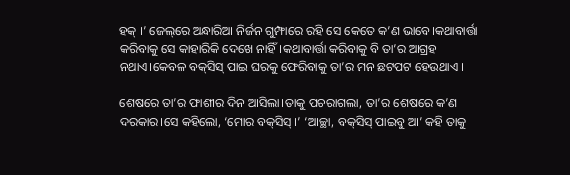ହକ୍‌ ।’ ଜେଲ୍‌ରେ ଅନ୍ଧାରିଆ ନିର୍ଜନ ଗୁମ୍ଫାରେ ରହି ସେ କେତେ କ’ଣ ଭାବେ।କଥାବାର୍ତ୍ତା କରିବାକୁ ସେ କାହାରିକି ଦେଖେ ନାହିଁ।କଥାବାର୍ତ୍ତା କରିବାକୁ ବି ତା’ର ଆଗ୍ରହ ନଥାଏ।କେବଳ ବକ୍‌ସିସ୍‌ ପାଇ ଘରକୁ ଫେରିବାକୁ ତା’ର ମନ ଛଟପଟ ହେଉଥାଏ ।

ଶେଷରେ ତା’ର ଫାଶୀର ଦିନ ଆସିଲା।ତାକୁ ପଚରାଗଲା, ତା’ର ଶେଷରେ କ’ଣ ଦରକାର।ସେ କହିଲୋ, ‘ମୋର ବକ୍‌ସିସ୍‌ ।’ ‘ଆଚ୍ଛା, ବକ୍‌ସିସ୍‌ ପାଇବୁ ଆ’ କହି ତାକୁ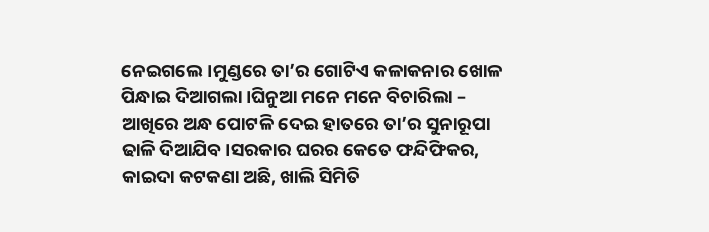ନେଇଗଲେ।ମୁଣ୍ଡରେ ତା’ର ଗୋଟିଏ କଳାକନାର ଖୋଳ ପିନ୍ଧାଇ ଦିଆଗଲା।ଘିନୁଆ ମନେ ମନେ ବିଚାରିଲା – ଆଖିରେ ଅନ୍ଧ ପୋଟଳି ଦେଇ ହାତରେ ତା’ର ସୁନାରୂପା ଢାଳି ଦିଆଯିବ।ସରକାର ଘରର କେତେ ଫନ୍ଦିଫିକର, କାଇଦା କଟକଣା ଅଛି, ଖାଲି ସିମିତି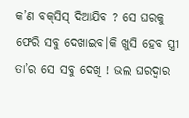କ’ଣ ବକ୍‌ସିସ୍‌ ଦିଆଯିବ ? ସେ ଘରକୁ ଫେରି ସବୁ ଦେଖାଇବ।କି ଖୁସି ହେବ ସ୍ତ୍ରୀ ତା’ର ସେ ସବୁ ଦେଖି ! ଭଲ ଘରଦ୍ବାର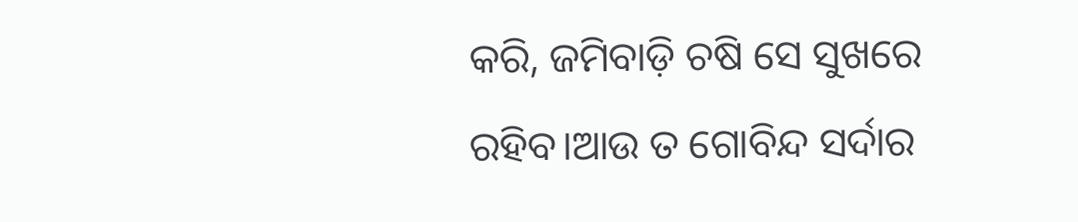କରି, ଜମିବାଡ଼ି ଚଷି ସେ ସୁଖରେ ରହିବ।ଆଉ ତ ଗୋବିନ୍ଦ ସର୍ଦାର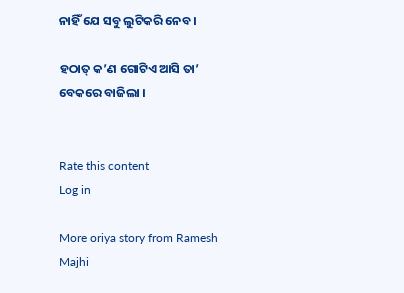ନାହିଁ ଯେ ସବୁ ଲୁଟିକରି ନେବ ।

ହଠାତ୍‌ କ’ଣ ଗୋଟିଏ ଆସି ତା’ ବେକରେ ବାଜିଲା ।


Rate this content
Log in

More oriya story from Ramesh Majhi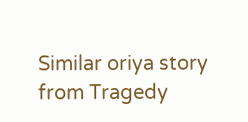Similar oriya story from Tragedy